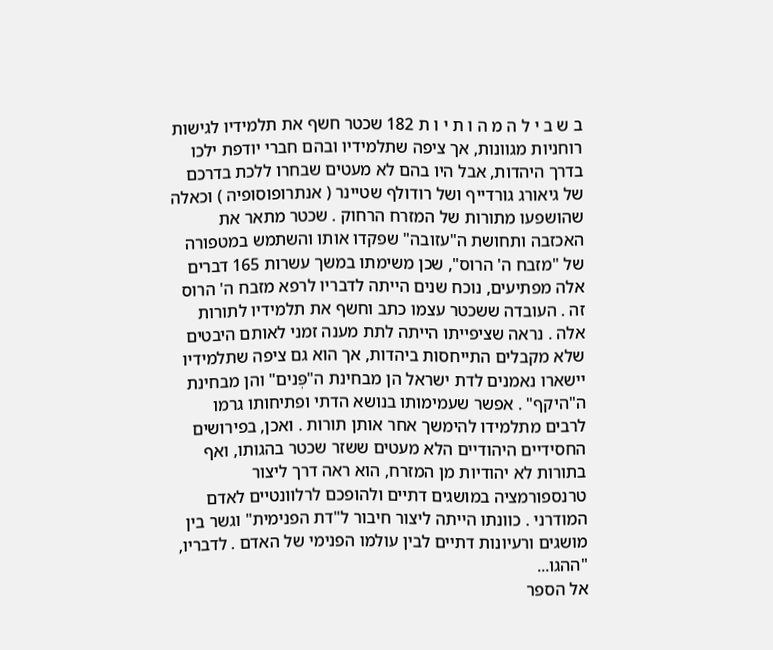ב ש ב י ל ה מ ה ו ת י ו ת 182 שכטר חשף את תלמידיו לגישות רוחניות מגוונות, אך ציפה שתלמידיו ובהם חברי יודפת ילכו בדרך היהדות, אבל היו בהם לא מעטים שבחרו ללכת בדרכם של גיאורג גורדייף ושל רודולף שטיינר ( אנתרופוסופיה ) וכאלה שהושפעו מתורות של המזרח הרחוק . שכטר מתאר את האכזבה ותחושת ה"עזובה" שפקדו אותו והשתמש במטפורה של "מזבח ה' הרוס", שכן משימתו במשך עשרות 165 דברים אלה מפתיעים, נוכח שנים הייתה לדבריו לרפא מזבח ה' הרוס זה . העובדה ששכטר עצמו כתב וחשף את תלמידיו לתורות אלה . נראה שציפייתו הייתה לתת מענה זמני לאותם היבטים שלא מקבלים התייחסות ביהדות, אך הוא גם ציפה שתלמידיו יישארו נאמנים לדת ישראל הן מבחינת ה"פְּנים" והן מבחינת ה"היקף" . אפשר שעמימותו בנושא הדתי ופתיחותו גרמו לרבים מתלמידו להימשך אחר אותן תורות . ואכן, בפירושים החסידיים היהודיים הלא מעטים ששזר שכטר בהגותו, ואף בתורות לא יהודיות מן המזרח, הוא ראה דרך ליצור טרנספורמציה במושגים דתיים ולהופכם לרלוונטיים לאדם המודרני . כוונתו הייתה ליצור חיבור ל"דת הפנימית" וגשר בין מושגים ורעיונות דתיים לבין עולמו הפנימי של האדם . לדבריו, "ההגו...
אל הספר